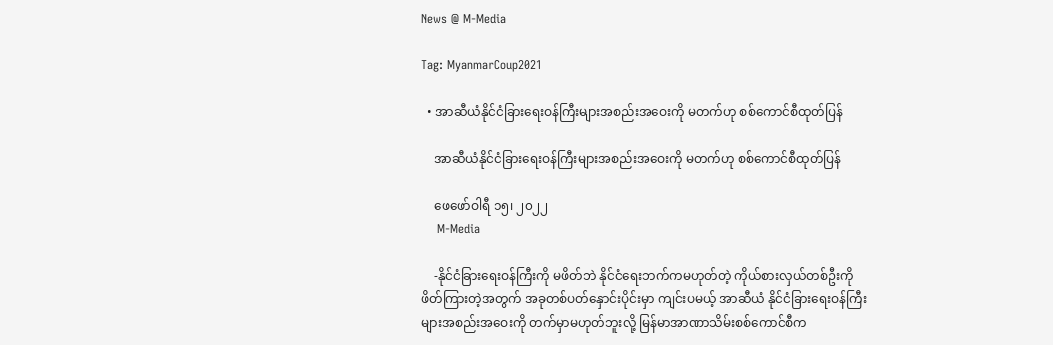News @ M-Media

Tag: MyanmarCoup2021

  • အာဆီယံနိုင်ငံခြားရေးဝန်ကြီးများအစည်းအဝေးကို မတက်ဟု စစ်ကောင်စီထုတ်ပြန်

    အာဆီယံနိုင်ငံခြားရေးဝန်ကြီးများအစည်းအဝေးကို မတက်ဟု စစ်ကောင်စီထုတ်ပြန်

    ဖေဖော်ဝါရီ ၁၅၊ ၂၀၂၂
    M-Media

    -နိုင်ငံခြားရေးဝန်ကြီးကို မဖိတ်ဘဲ နိုင်ငံရေးဘက်ကမဟုတ်တဲ့ ကိုယ်စားလှယ်တစ်ဦးကို ဖိတ်ကြားတဲ့အတွက် အခုတစ်ပတ်နှောင်းပိုင်းမှာ ကျင်းပမယ့် အာဆီယံ နိုင်ငံခြားရေးဝန်ကြီးများအစည်းအဝေးကို တက်မှာမဟုတ်ဘူးလို့ မြန်မာအာဏာသိမ်းစစ်ကောင်စီက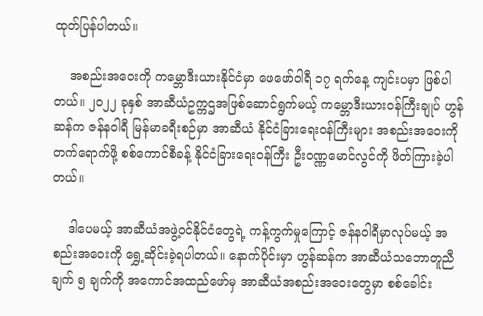ထုတ်ပြန်ပါတယ်။

    အစည်းအဝေးကို ကမ္ဘောဒီးယားနိုင်ငံမှာ ဖေဖော်၀ါရီ ၁၇ ရက်နေ့ ကျင်းပမှာ ဖြစ်ပါတယ်။ ၂၀၂၂ ခုနှစ် အာဆီယံဥက္ကဌအဖြစ်ဆောင်ရွက်မယ့် ကမ္ဘောဒီးယားဝန်ကြီးချုပ် ဟွန်ဆန်က ဇန်နဝါရီ မြန်မာခရီးစဉ်မှာ အာဆီယံ နိုင်ငံခြားရေးဝန်ကြီးများ အစည်းအဝေးကို တက်ရောက်ဖို့ စစ်ကောင်စီခန့် နိုင်ငံခြားရေးဝန်ကြီး ဦး၀ဏ္ဏမောင်လွင်ကို ဖိတ်ကြားခဲ့ပါတယ်။

    ဒါပေမယ့် အာဆီယံအဖွဲ့ဝင်နိုင်ငံတွေရဲ့ ကန့်ကွက်မှုကြောင့် ဇန်နဝါရီမှာလုပ်မယ့် အစည်းအဝေးကို ရွှေ့ဆိုင်းခဲ့ရပါတယ်။ နောက်ပိုင်းမှာ ဟွန်ဆန်က အာဆီယံသဘောတူညီချက် ၅ ချက်ကို အကောင်အထည်ဖော်မှ အာဆီယံအစည်းအဝေးတွေမှာ စစ်ခေါင်း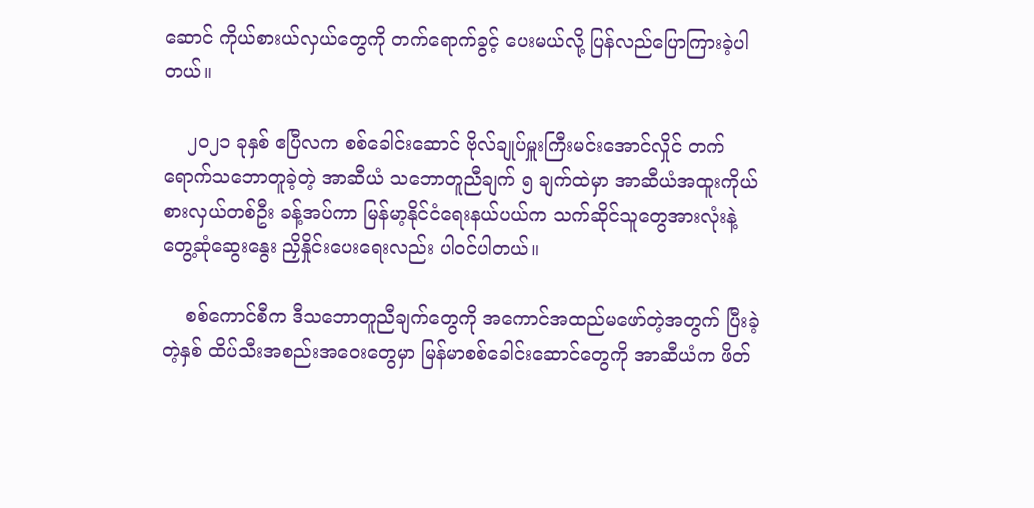ဆောင် ကိုယ်စားယ်လှယ်တွေကို တက်ရောက်ခွင့် ပေးမယ်လို့ ပြန်လည်ပြောကြားခဲ့ပါတယ်။

    ၂၀၂၁ ခုနှစ် ဧပြီလက စစ်ခေါင်းဆောင် ဗိုလ်ချုပ်မှူးကြီးမင်းအောင်လှိုင် တက်ရောက်သဘောတူခဲ့တဲ့ အာဆီယံ သဘောတူညီချက် ၅ ချက်ထဲမှာ အာဆီယံအထူးကိုယ်စားလှယ်တစ်ဦး ခန့်အပ်ကာ မြန်မာ့နိုင်ငံရေးနယ်ပယ်က သက်ဆိုင်သူတွေအားလုံးနဲ့ တွေ့ဆုံဆွေးနွေး ညှိနှိုင်းပေးရေးလည်း ပါဝင်ပါတယ်။

    စစ်ကောင်စီက ဒီသဘောတူညီချက်တွေကို အကောင်အထည်မဖော်တဲ့အတွက် ပြီးခဲ့တဲ့နှစ် ထိပ်သီးအစည်းအဝေးတွေမှာ မြန်မာစစ်ခေါင်းဆောင်တွေကို အာဆီယံက ဖိတ်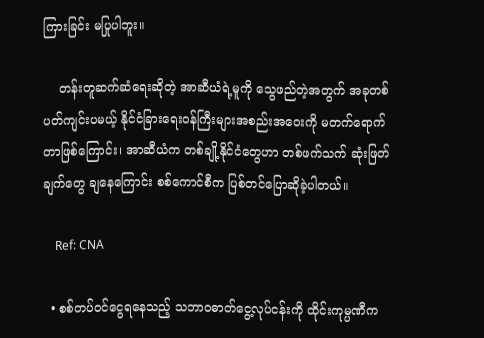ကြားခြင်း မပြုပါဘူး။

    တန်းတူဆက်ဆံရေးဆိုတဲ့ အာဆီယံရဲ့မူကို သွေဖည်တဲ့အတွက် အခုတစ်ပတ်ကျင်းပမယ့် နိုင်ငံခြားရေးဝန်ကြီးများအစည်းအဝေးကို မတက်ရောက်တာဖြစ်ကြောင်း၊ အာဆီယံက တစ်ချို့နိုင်ငံတွေဟာ တစ်ဖက်သက် ဆုံးဖြတ်ချက်တွေ ချနေကြောင်း စစ်ကောင်စီက ပြစ်တင်ပြောဆိုခဲ့ပါတယ်။

    Ref: CNA

  • စစ်တပ်ဝင်ငွေရနေသည့် သဘာ၀ဓာတ်ငွေ့လုပ်ငန်းကို ထိုင်းကုမ္ပဏီက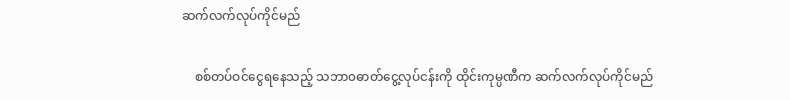ဆက်လက်လုပ်ကိုင်မည်

    စစ်တပ်ဝင်ငွေရနေသည့် သဘာ၀ဓာတ်ငွေ့လုပ်ငန်းကို ထိုင်းကုမ္ပဏီက ဆက်လက်လုပ်ကိုင်မည်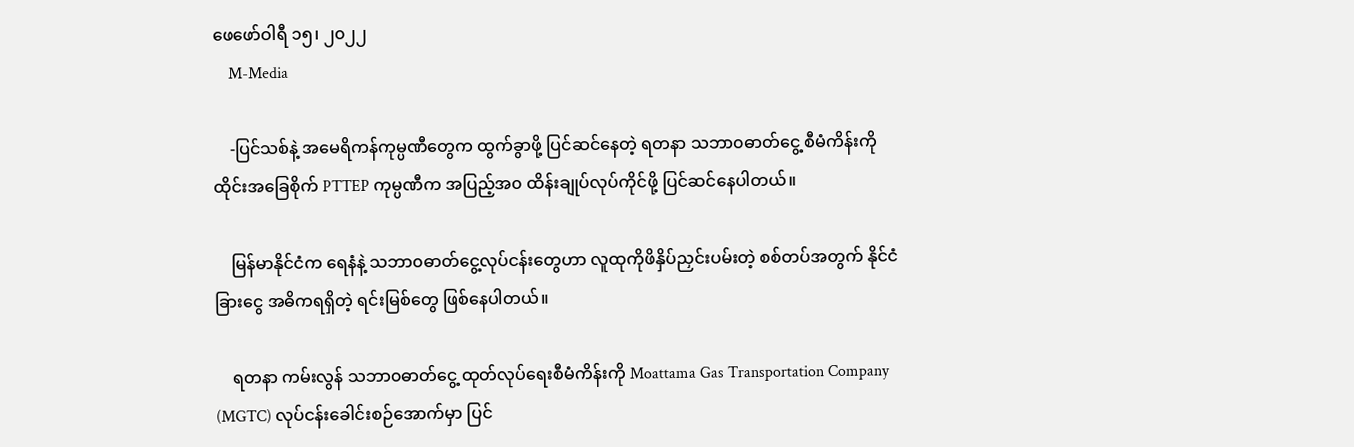ဖေဖော်ဝါရီ ၁၅၊ ၂၀၂၂
    M-Media

    -ပြင်သစ်နဲ့ အမေရိကန်ကုမ္ပဏီတွေက ထွက်ခွာဖို့ ပြင်ဆင်နေတဲ့ ရတနာ သဘာ၀ဓာတ်ငွေ့ စီမံကိန်းကို ထိုင်းအခြေစိုက် PTTEP ကုမ္ပဏီက အပြည့်အ၀ ထိန်းချုပ်လုပ်ကိုင်ဖို့ ပြင်ဆင်နေပါတယ်။

    မြန်မာနိုင်ငံက ရေနံနဲ့ သဘာ၀ဓာတ်ငွေ့လုပ်ငန်းတွေဟာ လူထုကိုဖိနှိပ်ညှင်းပမ်းတဲ့ စစ်တပ်အတွက် နိုင်ငံခြားငွေ အဓိကရရှိတဲ့ ရင်းမြစ်တွေ ဖြစ်နေပါတယ်။

    ရတနာ ကမ်းလွန် သဘာ၀ဓာတ်ငွေ့ ထုတ်လုပ်ရေးစီမံကိန်းကို Moattama Gas Transportation Company (MGTC) လုပ်ငန်းခေါင်းစဉ်အောက်မှာ ပြင်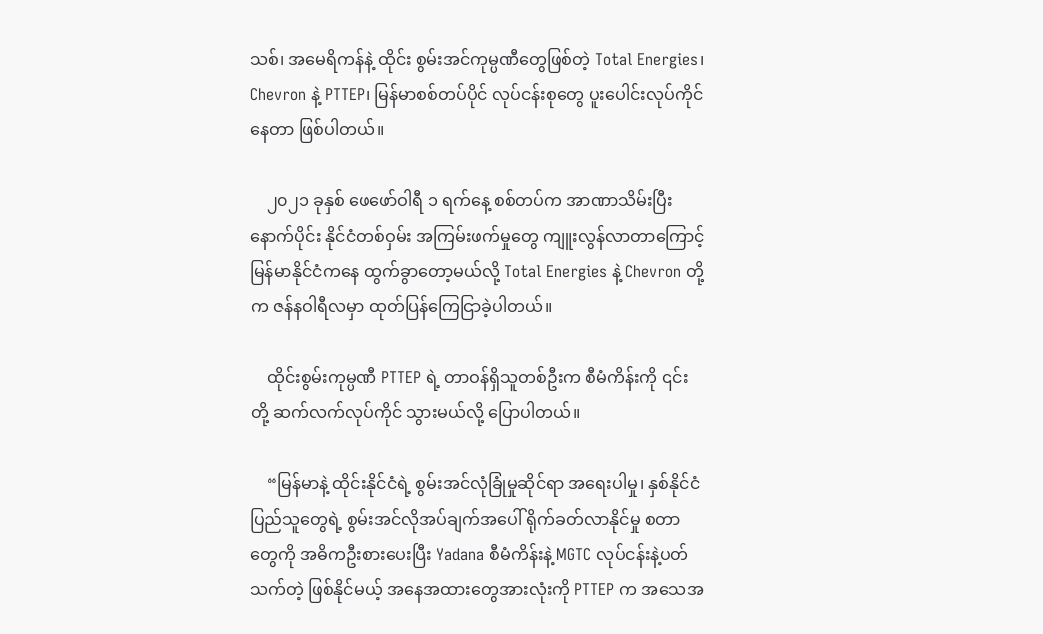သစ်၊ အမေရိကန်နဲ့ ထိုင်း စွမ်းအင်ကုမ္ပဏီတွေဖြစ်တဲ့ Total Energies၊ Chevron နဲ့ PTTEP၊ မြန်မာစစ်တပ်ပိုင် လုပ်ငန်းစုတွေ ပူးပေါင်းလုပ်ကိုင်နေတာ ဖြစ်ပါတယ်။

    ၂၀၂၁ ခုနှစ် ဖေဖော်ဝါရီ ၁ ရက်နေ့ စစ်တပ်က အာဏာသိမ်းပြီးနောက်ပိုင်း နိုင်ငံတစ်ဝှမ်း အကြမ်းဖက်မှုတွေ ကျူးလွန်လာတာကြောင့် မြန်မာနိုင်ငံကနေ ထွက်ခွာတော့မယ်လို့ Total Energies နဲ့ Chevron တို့က ဇန်နဝါရီလမှာ ထုတ်ပြန်ကြေငြာခဲ့ပါတယ်။

    ထိုင်းစွမ်းကုမ္ပဏီ PTTEP ရဲ့ တာဝန်ရှိသူတစ်ဦးက စီမံကိန်းကို ၎င်းတို့ ဆက်လက်လုပ်ကိုင် သွားမယ်လို့ ပြောပါတယ်။

    “မြန်မာနဲ့ ထိုင်းနိုင်ငံရဲ့ စွမ်းအင်လုံခြုံမှုဆိုင်ရာ အရေးပါမှု၊ နှစ်နိုင်ငံပြည်သူတွေရဲ့ စွမ်းအင်လိုအပ်ချက်အပေါ် ရိုက်ခတ်လာနိုင်မှု စတာတွေကို အဓိကဦးစားပေးပြီး Yadana စီမံကိန်းနဲ့ MGTC လုပ်ငန်းနဲ့ပတ်သက်တဲ့ ဖြစ်နိုင်မယ့် အနေအထားတွေအားလုံးကို PTTEP က အသေအ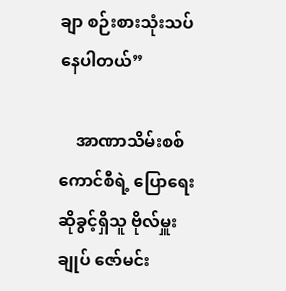ချာ စဉ်းစားသုံးသပ်နေပါတယ်”

    အာဏာသိမ်းစစ်ကောင်စီရဲ့ ပြောရေးဆိုခွင့်ရှိသူ ဗိုလ်မှူးချုပ် ဇော်မင်း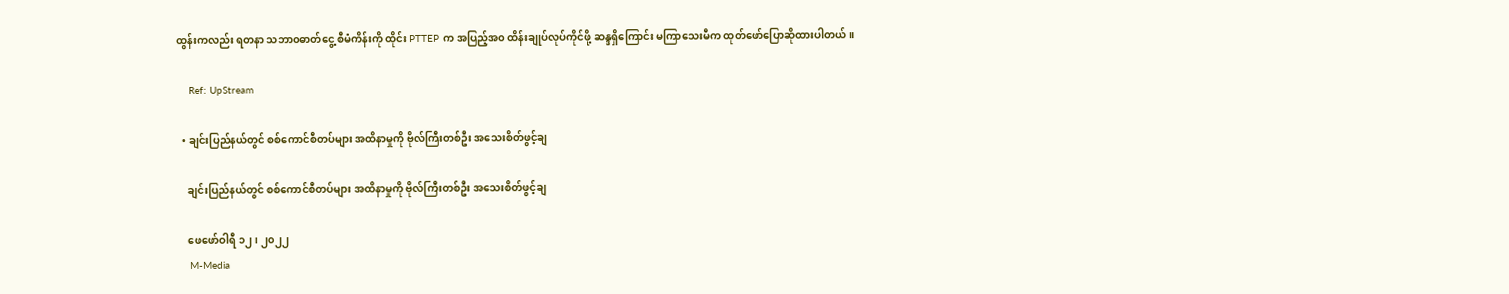ထွန်းကလည်း ရတနာ သဘာ၀ဓာတ်ငွေ့ စီမံကိန်းကို ထိုင်း PTTEP က အပြည့်အ၀ ထိန်းချုပ်လုပ်ကိုင်ဖို့ ဆန္ဒရှိကြောင်း မကြာသေးမီက ထုတ်ဖော်ပြောဆိုထားပါတယ်။

    Ref: UpStream

  • ချင်းပြည်နယ်တွင် စစ်ကောင်စီတပ်များ အထိနာမှုကို ဗိုလ်ကြီးတစ်ဦး အသေးစိတ်ဖွင့်ချ

    ချင်းပြည်နယ်တွင် စစ်ကောင်စီတပ်များ အထိနာမှုကို ဗိုလ်ကြီးတစ်ဦး အသေးစိတ်ဖွင့်ချ

    ဖေဖော်ဝါရီ ၁၂၊ ၂၀၂၂
    M-Media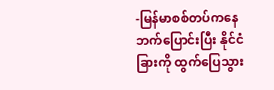-မြန်မာစစ်တပ်ကနေ ဘက်ပြောင်းပြီး နိုင်ငံခြားကို ထွက်ပြေသွား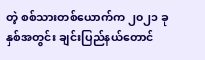တဲ့ စစ်သားတစ်ယောက်က ၂၀၂၁ ခုနှစ်အတွင်း ချင်းပြည်နယ်တောင်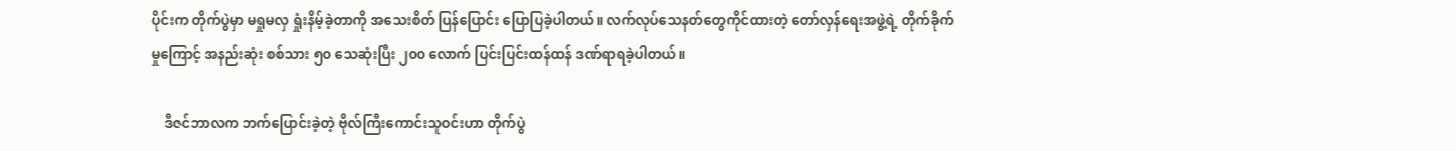ပိုင်းက တိုက်ပွဲမှာ မရှုမလှ ရှုံးနိမ့်ခဲ့တာကို အသေးစိတ် ပြန်ပြောင်း ပြောပြခဲ့ပါတယ်။ လက်လုပ်သေနတ်တွေကိုင်ထားတဲ့ တော်လှန်ရေးအဖွဲ့ရဲ့ တိုက်ခိုက်မှုကြောင့် အနည်းဆုံး စစ်သား ၅၀ သေဆုံးပြီး ၂၀၀ လောက် ပြင်းပြင်းထန်ထန် ဒဏ်ရာရခဲ့ပါတယ်။

    ဒီဇင်ဘာလက ဘက်ပြောင်းခဲ့တဲ့ ဗိုလ်ကြီးကောင်းသူဝင်းဟာ တိုက်ပွဲ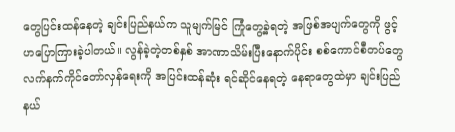တွေပြင်းထန်နေတဲ့ ချင်းပြည်နယ်က သူမျက်မြင် ကြုံတွေ့ခဲ့ရတဲ့ အဖြစ်အပျက်တွေကို ဖွင့်ဟပြောကြားခဲ့ပါတယ်။ လွန်ခဲ့တဲ့တစ်နှစ် အာဏာသိမ်းပြီးနောက်ပိုင်း စစ်ကောင်စီတပ်တွေ လက်နက်ကိုင်တော်လှန်ရေးကို အပြင်းထန်ဆုံး ရင်ဆိုင်နေရတဲ့ နေရာတွေထဲမှာ ချင်းပြည်နယ်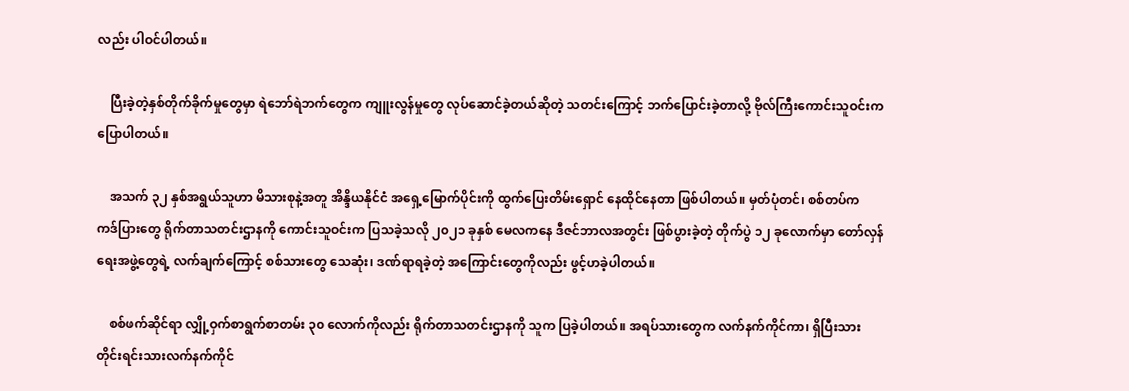လည်း ပါဝင်ပါတယ်။

    ပြီးခဲ့တဲ့နှစ်တိုက်ခိုက်မှုတွေမှာ ရဲဘော်ရဲဘက်တွေက ကျူးလွန်မှုတွေ လုပ်ဆောင်ခဲ့တယ်ဆိုတဲ့ သတင်းကြောင့် ဘက်ပြောင်းခဲ့တာလို့ ဗိုလ်ကြီးကောင်းသူဝင်းက ပြောပါတယ်။

    အသက် ၃၂ နှစ်အရွယ်သူဟာ မိသားစုနဲ့အတူ အိန္ဒိယနိုင်ငံ အရှေ့မြောက်ပိုင်းကို ထွက်ပြေးတိမ်းရှောင် နေထိုင်နေတာ ဖြစ်ပါတယ်။ မှတ်ပုံတင်၊ စစ်တပ်က ကဒ်ပြားတွေ ရိုက်တာသတင်းဌာနကို ကောင်းသူဝင်းက ပြသခဲ့သလို ၂၀၂၁ ခုနှစ် မေလကနေ ဒီဇင်ဘာလအတွင်း ဖြစ်ပွားခဲ့တဲ့ တိုက်ပွဲ ၁၂ ခုလောက်မှာ တော်လှန်ရေးအဖွဲ့တွေရဲ့ လက်ချက်ကြောင့် စစ်သားတွေ သေဆုံး၊ ဒဏ်ရာရခဲ့တဲ့ အကြောင်းတွေကိုလည်း ဖွင့်ဟခဲ့ပါတယ်။

    စစ်ဖက်ဆိုင်ရာ လျှို့ဝှက်စာရွက်စာတမ်း ၃၀ လောက်ကိုလည်း ရိုက်တာသတင်းဌာနကို သူက ပြခဲ့ပါတယ်။ အရပ်သားတွေက လက်နက်ကိုင်ကာ၊ ရှိပြီးသား တိုင်းရင်းသားလက်နက်ကိုင်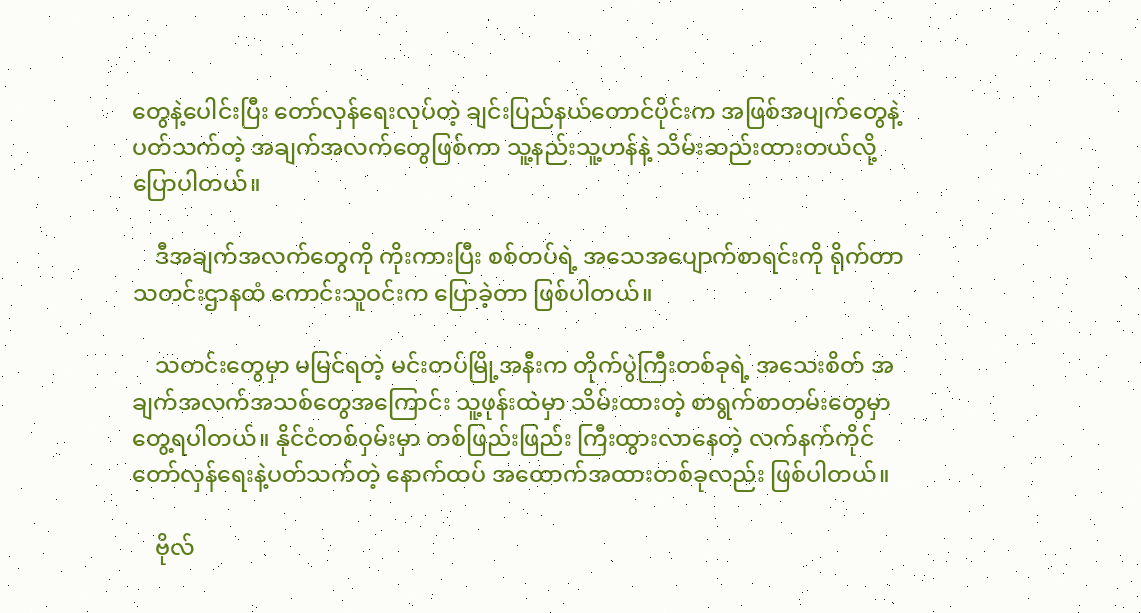တွေနဲ့ပေါင်းပြီး တော်လှန်ရေးလုပ်တဲ့ ချင်းပြည်နယ်တောင်ပိုင်းက အဖြစ်အပျက်တွေနဲ့ပတ်သက်တဲ့ အချက်အလက်တွေဖြစ်ကာ သူ့နည်းသူ့ဟန်နဲ့ သိမ်းဆည်းထားတယ်လို့ ပြောပါတယ်။

    ဒီအချက်အလက်တွေကို ကိုးကားပြီး စစ်တပ်ရဲ့ အသေအပျောက်စာရင်းကို ရိုက်တာသတင်းဌာနထံ ကောင်းသူဝင်းက ပြောခဲ့တာ ဖြစ်ပါတယ်။

    သတင်းတွေမှာ မမြင်ရတဲ့ မင်းတပ်မြို့အနီးက တိုက်ပွဲကြီးတစ်ခုရဲ့ အသေးစိတ် အချက်အလက်အသစ်တွေအကြောင်း သူ့ဖုန်းထဲမှာ သိမ်းထားတဲ့ စာရွက်စာတမ်းတွေမှာ တွေ့ရပါတယ်။ နိုင်ငံတစ်ဝှမ်းမှာ တစ်ဖြည်းဖြည်း ကြီးထွားလာနေတဲ့ လက်နက်ကိုင်တော်လှန်ရေးနဲ့ပတ်သက်တဲ့ နောက်ထပ် အထောက်အထားတစ်ခုလည်း ဖြစ်ပါတယ်။

    ဗိုလ်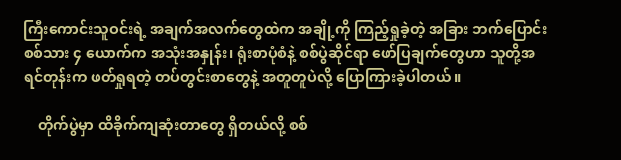ကြီးကောင်းသူဝင်းရဲ့ အချက်အလက်တွေထဲက အချို့ကို ကြည့်ရှုခဲ့တဲ့ အခြား ဘက်ပြောင်း စစ်သား ၄ ယောက်က အသုံးအနှုန်း၊ ရုံးစာပုံစံနဲ့ စစ်ပွဲဆိုင်ရာ ဖော်ပြချက်တွေဟာ သူတို့အရင်တုန်းက ဖတ်ရှုရတဲ့ တပ်တွင်းစာတွေနဲ့ အတူတူပဲလို့ ပြောကြားခဲ့ပါတယ်။

    တိုက်ပွဲမှာ ထိခိုက်ကျဆုံးတာတွေ ရှိတယ်လို့ စစ်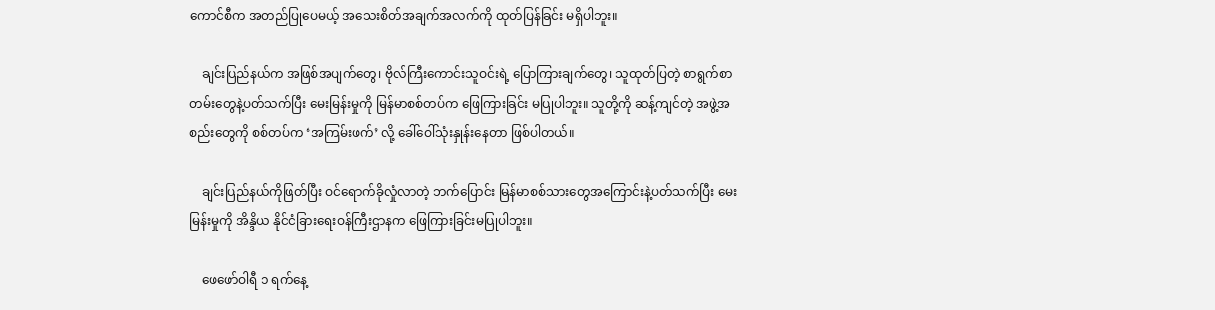ကောင်စီက အတည်ပြုပေမယ့် အသေးစိတ်အချက်အလက်ကို ထုတ်ပြန်ခြင်း မရှိပါဘူး။

    ချင်းပြည်နယ်က အဖြစ်အပျက်တွေ၊ ဗိုလ်ကြီးကောင်းသူဝင်းရဲ့ ပြောကြားချက်တွေ၊ သူထုတ်ပြတဲ့ စာရွက်စာတမ်းတွေနဲ့ပတ်သက်ပြီး မေးမြန်းမှုကို မြန်မာစစ်တပ်က ဖြေကြားခြင်း မပြုပါဘူး။ သူတို့ကို ဆန့်ကျင်တဲ့ အဖွဲ့အစည်းတွေကို စစ်တပ်က ‘အကြမ်းဖက်’ လို့ ခေါ်ဝေါ်သုံးနှုန်းနေတာ ဖြစ်ပါတယ်။

    ချင်းပြည်နယ်ကိုဖြတ်ပြီး ဝင်ရောက်ခိုလှုံလာတဲ့ ဘက်ပြောင်း မြန်မာစစ်သားတွေအကြောင်းနဲ့ပတ်သက်ပြီး မေးမြန်းမှုကို အိန္ဒိယ နိုင်ငံခြားရေးဝန်ကြီးဌာနက ဖြေကြားခြင်းမပြုပါဘူး။

    ဖေဖော်ဝါရီ ၁ ရက်နေ့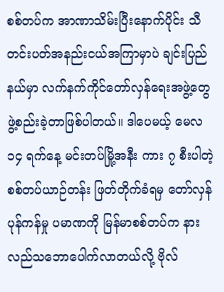စစ်တပ်က အာဏာသိမ်းပြီးနောက်ပိုင်း သီတင်းပတ်အနည်းငယ်အကြာမှာပဲ ချင်းပြည်နယ်မှာ လက်နက်ကိုင်တော်လှန်ရေးအဖွဲ့တွေ ဖွဲ့စည်းခဲ့တာဖြစ်ပါတယ်။ ဒါပေမယ့် မေလ ၁၄ ရက်နေ့ မင်းတပ်မြို့အနီး ကား ၇ စီးပါတဲ့ စစ်တပ်ယာဉ်တန်း ဖြတ်တိုက်ခံရမှ တော်လှန်ပုန်ကန်မှု ပမာဏကို မြန်မာစစ်တပ်က နားလည်သဘောပေါက်လာတယ်လို့ ဗိုလ်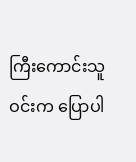ကြီးကောင်းသူဝင်းက ပြောပါ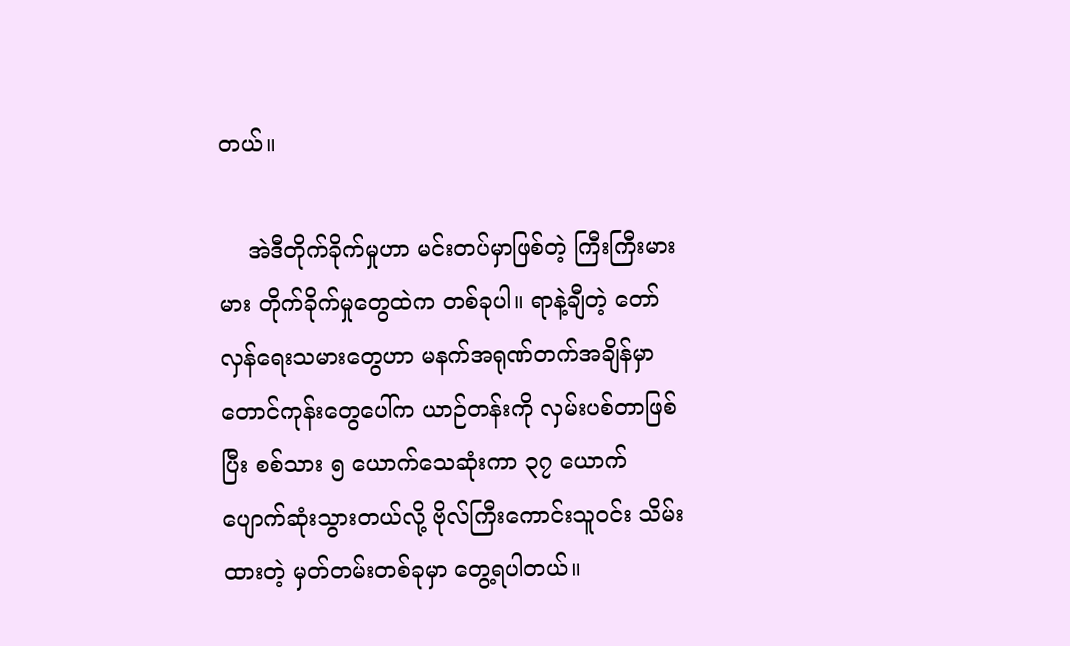တယ်။

    အဲဒီတိုက်ခိုက်မှုဟာ မင်းတပ်မှာဖြစ်တဲ့ ကြီးကြီးမားမား တိုက်ခိုက်မှုတွေထဲက တစ်ခုပါ။ ရာနဲ့ချီတဲ့ တော်လှန်ရေးသမားတွေဟာ မနက်အရုဏ်တက်အချိန်မှာ တောင်ကုန်းတွေပေါ်က ယာဉ်တန်းကို လှမ်းပစ်တာဖြစ်ပြီး စစ်သား ၅ ယောက်သေဆုံးကာ ၃၇ ယောက် ပျောက်ဆုံးသွားတယ်လို့ ဗိုလ်ကြီးကောင်းသူဝင်း သိမ်းထားတဲ့ မှတ်တမ်းတစ်ခုမှာ တွေ့ရပါတယ်။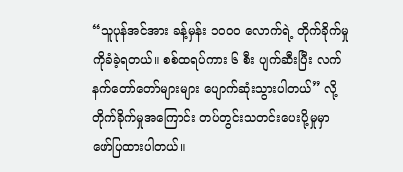“သူပုန်အင်အား ခန့်မှန်း ၁၀၀၀ လောက်ရဲ့ တိုက်ခိုက်မှုကိုခံခဲ့ရတယ်။ စစ်ထရပ်ကား ၆ စီး ပျက်ဆီးပြီး လက်နက်တော်တော်များများ ပျောက်ဆုံးသွားပါတယ်” လို့ တိုက်ခိုက်မှုအကြောင်း တပ်တွင်းသတင်းပေးပို့မှုမှာ ဖော်ပြထားပါတယ်။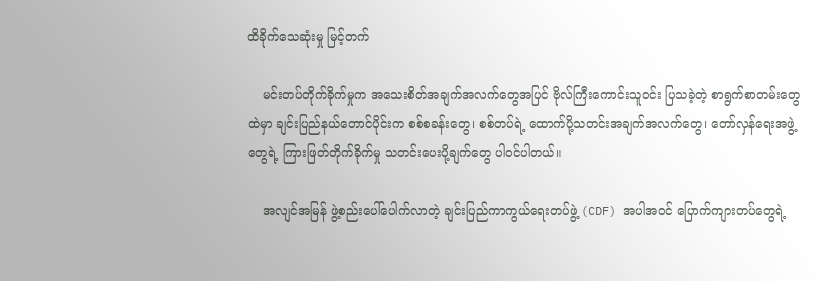ထိခိုက်သေဆုံးမှု မြင့်တက်

    မင်းတပ်တိုက်ခိုက်မှုက အသေးစိတ်အချက်အလက်တွေအပြင် ဗိုလ်ကြီးကောင်းသူဝင်း ပြသခဲ့တဲ့ စာရွက်စာတမ်းတွေထဲမှာ ချင်းပြည်နယ်တောင်ပိုင်းက စစ်စခန်းတွေ၊ စစ်တပ်ရဲ့ ထောက်ပို့သတင်းအချက်အလက်တွေ၊ တော်လှန်ရေးအဖွဲ့တွေရဲ့ ကြားဖြတ်တိုက်ခိုက်မှု သတင်းပေးပို့ချက်တွေ ပါဝင်ပါတယ်။

    အလျင်အမြန် ဖွဲ့စည်းပေါ်ပေါက်လာတဲ့ ချင်းပြည်ကာကွယ်ရေးတပ်ဖွဲ့ (CDF) အပါအဝင် ပြောက်ကျားတပ်တွေရဲ့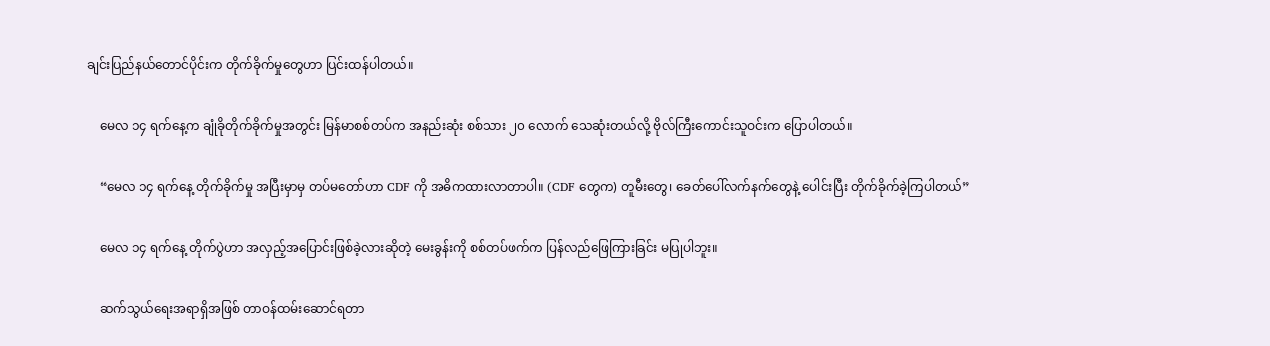ချင်းပြည်နယ်တောင်ပိုင်းက တိုက်ခိုက်မှုတွေဟာ ပြင်းထန်ပါတယ်။

    မေလ ၁၄ ရက်နေ့က ချုံခိုတိုက်ခိုက်မှုအတွင်း မြန်မာစစ်တပ်က အနည်းဆုံး စစ်သား ၂၀ လောက် သေဆုံးတယ်လို့ ဗိုလ်ကြီးကောင်းသူဝင်းက ပြောပါတယ်။

    “မေလ ၁၄ ရက်နေ့ တိုက်ခိုက်မှု အပြီးမှာမှ တပ်မတော်ဟာ CDF ကို အဓိကထားလာတာပါ။ (CDF တွေက) တူမီးတွေ၊ ခေတ်ပေါ်လက်နက်တွေနဲ့ ပေါင်းပြီး တိုက်ခိုက်ခဲ့ကြပါတယ်”

    မေလ ၁၄ ရက်နေ့ တိုက်ပွဲဟာ အလှည့်အပြောင်းဖြစ်ခဲ့လားဆိုတဲ့ မေးခွန်းကို စစ်တပ်ဖက်က ပြန်လည်ဖြေကြားခြင်း မပြုပါဘူး။

    ဆက်သွယ်ရေးအရာရှိအဖြစ် တာဝန်ထမ်းဆောင်ရတာ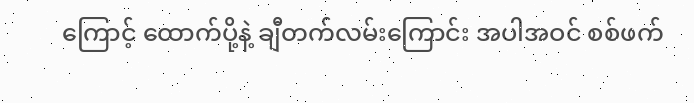ကြောင့် ထောက်ပို့နဲ့ ချီတက်လမ်းကြောင်း အပါအဝင် စစ်ဖက်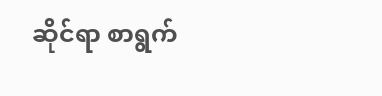ဆိုင်ရာ စာရွက်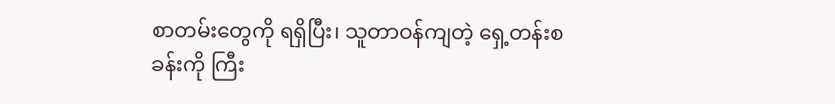စာတမ်းတွေကို ရရှိပြီး၊ သူတာဝန်ကျတဲ့ ရှေ့တန်းစခန်းကို ကြီး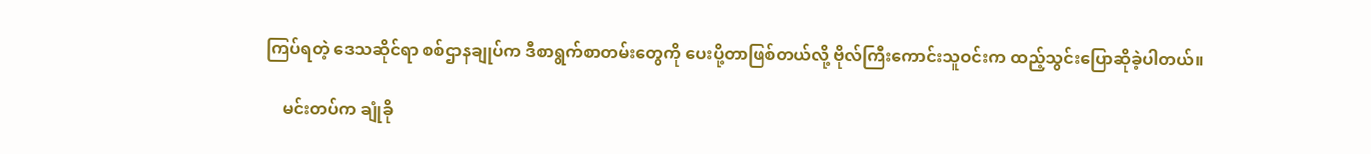ကြပ်ရတဲ့ ဒေသဆိုင်ရာ စစ်ဌာနချုပ်က ဒီစာရွက်စာတမ်းတွေကို ပေးပို့တာဖြစ်တယ်လို့ ဗိုလ်ကြီးကောင်းသူဝင်းက ထည့်သွင်းပြောဆိုခဲ့ပါတယ်။

    မင်းတပ်က ချုံခို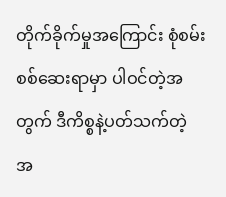တိုက်ခိုက်မှုအကြောင်း စုံစမ်းစစ်ဆေးရာမှာ ပါဝင်တဲ့အတွက် ဒီကိစ္စနဲ့ပတ်သက်တဲ့ အ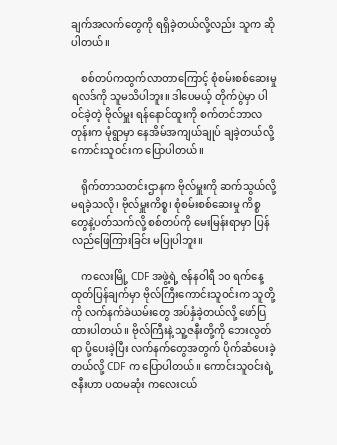ချက်အလက်တွေကို ရရှိခဲ့တယ်လို့လည်း သူက ဆိုပါတယ်။

    စစ်တပ်ကထွက်လာတာကြောင့် စုံစမ်းစစ်ဆေးမှုရလဒ်ကို သူမသိပါဘူး။ ဒါပေမယ့် တိုက်ပွဲမှာ ပါဝင်ခဲ့တဲ့ ဗိုလ်မှူး ရန်နောင်ထူးကို စက်တင်ဘာလတုန်းက မုံရွာမှာ နေအိမ်အကျယ်ချုပ် ချခဲ့တယ်လို့ ကောင်းသူဝင်းက ပြောပါတယ်။

    ရိုက်တာသတင်းဌာနက ဗိုလ်မှူးကို ဆက်သွယ်လို့မရခဲ့သလို၊ ဗိုလ်မှူးကိစ္စ၊ စုံစမ်းစစ်ဆေးမှု ကိစ္စတွေနဲ့ပတ်သက်လို့ စစ်တပ်ကို မေးမြန်းရာမှာ ပြန်လည်ဖြေကြားခြင်း မပြုပါဘူး။

    ကလေးမြို့ CDF အဖွဲ့ရဲ့ ဇန်နဝါရီ ၁၀ ရက်နေ့ ထုတ်ပြန်ချက်မှာ ဗိုလ်ကြီးကောင်းသူဝင်းက သူတို့ကို လက်နက်ခဲယမ်းတွေ အပ်နှံခဲ့တယ်လို့ ဖော်ပြထားပါတယ်။ ဗိုလ်ကြီးနဲ့ သူ့ဇနီးတို့ကို ဘေးလွတ်ရာ ပို့ပေးခဲ့ပြီး လက်နက်တွေအတွက် ပိုက်ဆံပေးခဲ့တယ်လို့ CDF က ပြောပါတယ်။ ကောင်းသူဝင်းရဲ့ဇနီးဟာ ပထမဆုံး ကလေးငယ်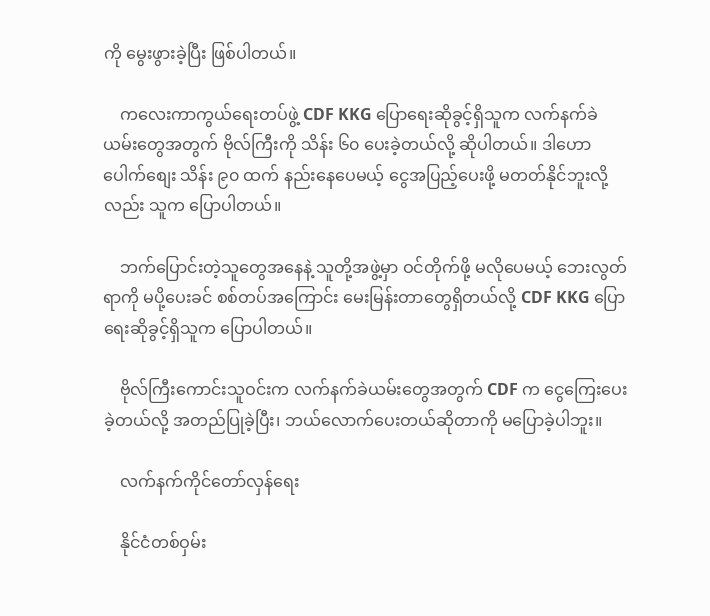ကို မွေးဖွားခဲ့ပြီး ဖြစ်ပါတယ်။

    ကလေးကာကွယ်ရေးတပ်ဖွဲ့ CDF KKG ပြောရေးဆိုခွင့်ရှိသူက လက်နက်ခဲယမ်းတွေအတွက် ဗိုလ်ကြီးကို သိန်း ၆၀ ပေးခဲ့တယ်လို့ ဆိုပါတယ်။ ဒါဟော ပေါက်စျေး သိန်း ၉၀ ထက် နည်းနေပေမယ့် ငွေအပြည့်ပေးဖို့ မတတ်နိုင်ဘူးလို့လည်း သူက ပြောပါတယ်။

    ဘက်ပြောင်းတဲ့သူတွေအနေနဲ့ သူတို့အဖွဲ့မှာ ဝင်တိုက်ဖို့ မလိုပေမယ့် ဘေးလွတ်ရာကို မပို့ပေးခင် စစ်တပ်အကြောင်း မေးမြန်းတာတွေရှိတယ်လို့ CDF KKG ပြောရေးဆိုခွင့်ရှိသူက ပြောပါတယ်။

    ဗိုလ်ကြီးကောင်းသူဝင်းက လက်နက်ခဲယမ်းတွေအတွက် CDF က ငွေကြေးပေးခဲ့တယ်လို့ အတည်ပြုခဲ့ပြီး၊ ဘယ်လောက်ပေးတယ်ဆိုတာကို မပြောခဲ့ပါဘူး။

    လက်နက်ကိုင်တော်လှန်ရေး

    နိုင်ငံတစ်ဝှမ်း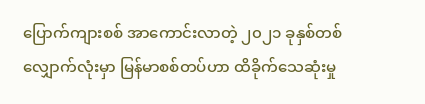ပြောက်ကျားစစ် အာကောင်းလာတဲ့ ၂၀၂၁ ခုနှစ်တစ်လျှောက်လုံးမှာ မြန်မာစစ်တပ်ဟာ ထိခိုက်သေဆုံးမှု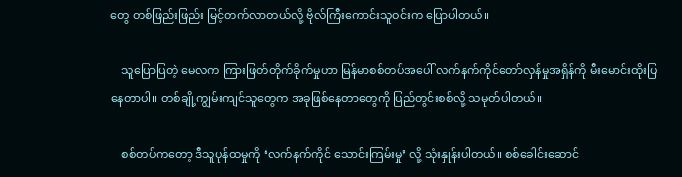တွေ တစ်ဖြည်းဖြည်း မြင့်တက်လာတယ်လို့ ဗိုလ်ကြီးကောင်းသူဝင်းက ပြောပါတယ်။

    သူပြောပြတဲ့ မေလက ကြားဖြတ်တိုက်ခိုက်မှုဟာ မြန်မာစစ်တပ်အပေါ် လက်နက်ကိုင်တော်လှန်မှုအရှိန်ကို မီးမောင်းထိုးပြနေတာပါ။ တစ်ချို့ကျွမ်းကျင်သူတွေက အခုဖြစ်နေတာတွေကို ပြည်တွင်းစစ်လို့ သမုတ်ပါတယ်။

    စစ်တပ်ကတော့ ဒီသူပုန်ထမှုကို ‘လက်နက်ကိုင် သောင်းကြမ်းမှု’ လို့ သုံးနှုန်းပါတယ်။ စစ်ခေါင်းဆောင်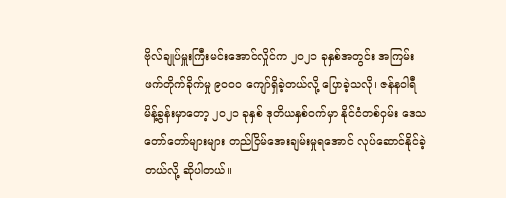ဗိုလ်ချုပ်မှူးကြီးမင်းအောင်လှိုင်က ၂၀၂၁ ခုနှစ်အတွင်း အကြမ်းဖက်တိုက်ခိုက်မှု ၉၀၀၀ ကျော်ရှိခဲ့တယ်လို့ ပြောခဲ့သလို၊ ဇန်နဝါရီ မိန့်ခွန်းမှာတော့ ၂၀၂၁ ခုနှစ် ဒုတိယနှစ်ဝက်မှာ နိုင်ငံတစ်ဝှမ်း ဒေသတော်တော်များများ တည်ငြိမ်အေးချမ်းမှုရအောင် လုပ်ဆောင်နိုင်ခဲ့တယ်လို့ ဆိုပါတယ်။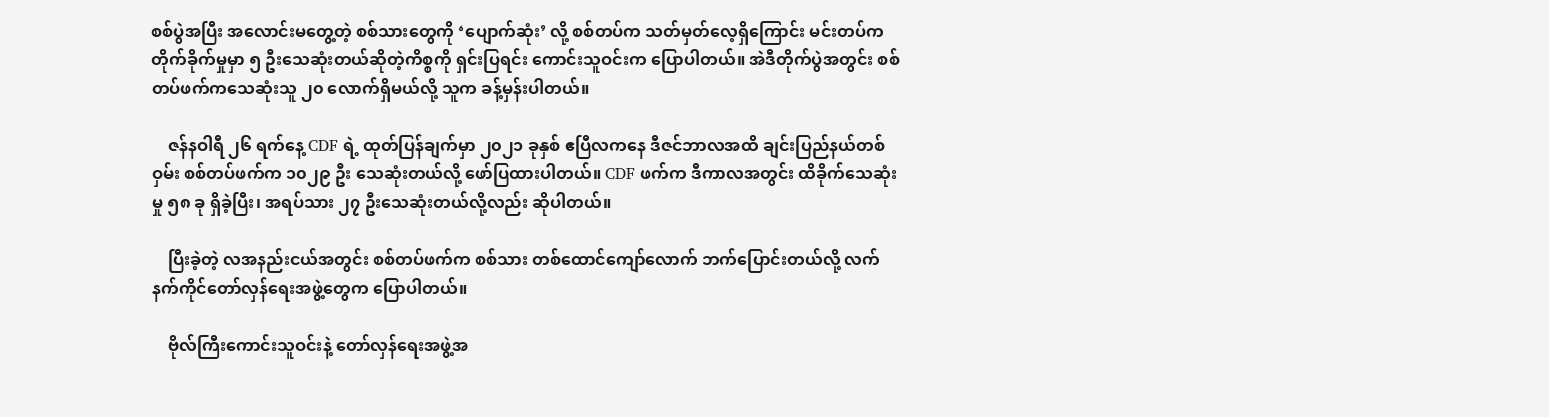စစ်ပွဲအပြီး အလောင်းမတွေ့တဲ့ စစ်သားတွေကို ‘ပျောက်ဆုံး’ လို့ စစ်တပ်က သတ်မှတ်လေ့ရှိကြောင်း မင်းတပ်က တိုက်ခိုက်မှုမှာ ၅ ဦးသေဆုံးတယ်ဆိုတဲ့ကိစ္စကို ရှင်းပြရင်း ကောင်းသူဝင်းက ပြောပါတယ်။ အဲဒီတိုက်ပွဲအတွင်း စစ်တပ်ဖက်ကသေဆုံးသူ ၂၀ လောက်ရှိမယ်လို့ သူက ခန့်မှန်းပါတယ်။

    ဇန်နဝါရီ ၂၆ ရက်နေ့ CDF ရဲ့ ထုတ်ပြန်ချက်မှာ ၂၀၂၁ ခုနှစ် ဧပြီလကနေ ဒီဇင်ဘာလအထိ ချင်းပြည်နယ်တစ်ဝှမ်း စစ်တပ်ဖက်က ၁၀၂၉ ဦး သေဆုံးတယ်လို့ ဖော်ပြထားပါတယ်။ CDF ဖက်က ဒီကာလအတွင်း ထိခိုက်သေဆုံးမှု ၅၈ ခု ရှိခဲ့ပြီး၊ အရပ်သား ၂၇ ဦးသေဆုံးတယ်လို့လည်း ဆိုပါတယ်။

    ပြီးခဲ့တဲ့ လအနည်းငယ်အတွင်း စစ်တပ်ဖက်က စစ်သား တစ်ထောင်ကျော်လောက် ဘက်ပြောင်းတယ်လို့ လက်နက်ကိုင်တော်လှန်ရေးအဖွဲ့တွေက ပြောပါတယ်။

    ဗိုလ်ကြီးကောင်းသူဝင်းနဲ့ တော်လှန်ရေးအဖွဲ့အ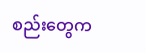စည်းတွေက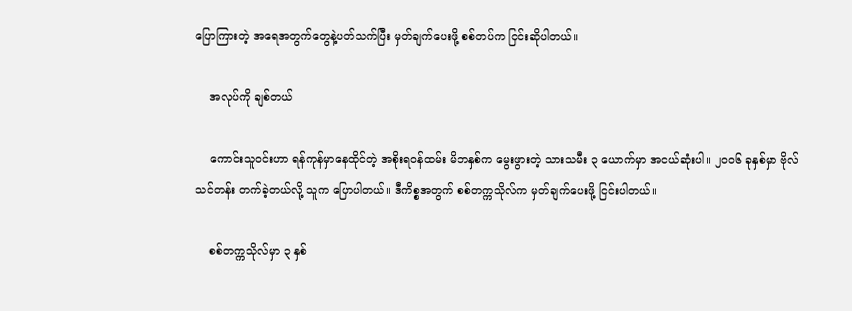ပြောကြားတဲ့ အရေအတွက်တွေနဲ့ပတ်သက်ပြီး မှတ်ချက်ပေးဖို့ စစ်တပ်က ငြင်းဆိုပါတယ်။

    အလုပ်ကို ချစ်တယ်

    ကောင်းသူဝင်းဟာ ရန်ကုန်မှာနေထိုင်တဲ့ အစိုးရဝန်ထမ်း မိဘနှစ်က မွေးဖွားတဲ့ သားသမီး ၃ ယောက်မှာ အငယ်ဆုံးပါ။ ၂၀၀၆ ခုနှစ်မှာ ဗိုလ်သင်တန်း တက်ခဲ့တယ်လို့ သူက ပြောပါတယ်။ ဒီကိစ္စအတွက် စစ်တက္ကသိုလ်က မှတ်ချက်ပေးဖို့ ငြင်းပါတယ်။

    စစ်တက္ကသိုလ်မှာ ၃ နှစ်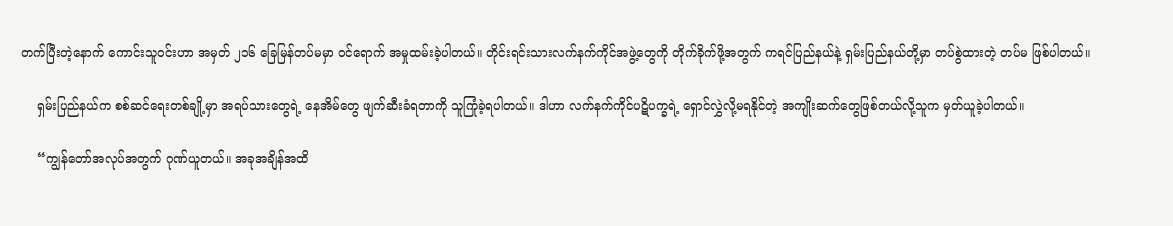တက်ပြီးတဲ့နောက် ကောင်းသူဝင်းဟာ အမှတ် ၂၁၆ ခြေမြန်တပ်မမှာ ဝင်ရောက် အမှုထမ်းခဲ့ပါတယ်။ တိုင်းရင်းသားလက်နက်ကိုင်အဖွဲ့တွေကို တိုက်ခိုက်ဖို့အတွက် ကရင်ပြည်နယ်နဲ့ ရှမ်းပြည်နယ်တို့မှာ တပ်စွဲထားတဲ့ တပ်မ ဖြစ်ပါတယ်။

    ရှမ်းပြည်နယ်က စစ်ဆင်ရေးတစ်ချို့မှာ အရပ်သားတွေရဲ့ နေအိမ်တွေ ဖျက်ဆီးခံရတာကို သူကြုံခဲ့ရပါတယ်။ ဒါဟာ လက်နက်ကိုင်ပဋိပက္ခရဲ့ ရှောင်လွှဲလို့မရနိုင်တဲ့ အကျိုးဆက်တွေဖြစ်တယ်လို့သူက မှတ်ယူခဲ့ပါတယ်။

    “ကျွန်တော်အလုပ်အတွက် ဂုဏ်ယူတယ်။ အခုအချိန်အထိ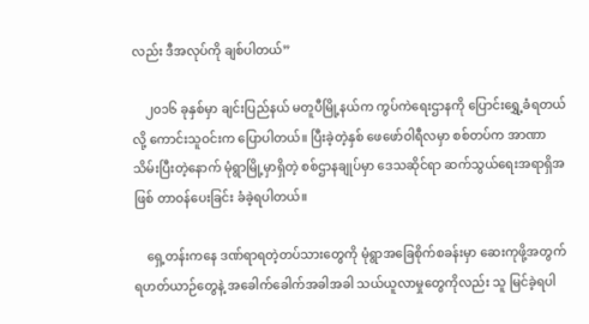လည်း ဒီအလုပ်ကို ချစ်ပါတယ်”

    ၂၀၁၆ ခုနှစ်မှာ ချင်းပြည်နယ် မတူပီမြို့နယ်က ကွပ်ကဲရေးဌာနကို ပြောင်းရွှေ့ခံရတယ်လို့ ကောင်းသူဝင်းက ပြောပါတယ်။ ပြီးခဲ့တဲ့နှစ် ဖေဖော်ဝါရီလမှာ စစ်တပ်က အာဏာသိမ်းပြီးတဲ့နောက် မုံရွာမြို့မှာရှိတဲ့ စစ်ဌာနချုပ်မှာ ဒေသဆိုင်ရာ ဆက်သွယ်ရေးအရာရှိအဖြစ် တာဝန်ပေးခြင်း ခံခဲ့ရပါတယ်။

    ရှေ့တန်းကနေ ဒဏ်ရာရတဲ့တပ်သားတွေကို မုံရွာအခြေစိုက်စခန်းမှာ ဆေးကုဖို့အတွက် ရဟတ်ယာဉ်တွေနဲ့ အခေါက်ခေါက်အခါအခါ သယ်ယူလာမှုတွေကိုလည်း သူ မြင်ခဲ့ရပါ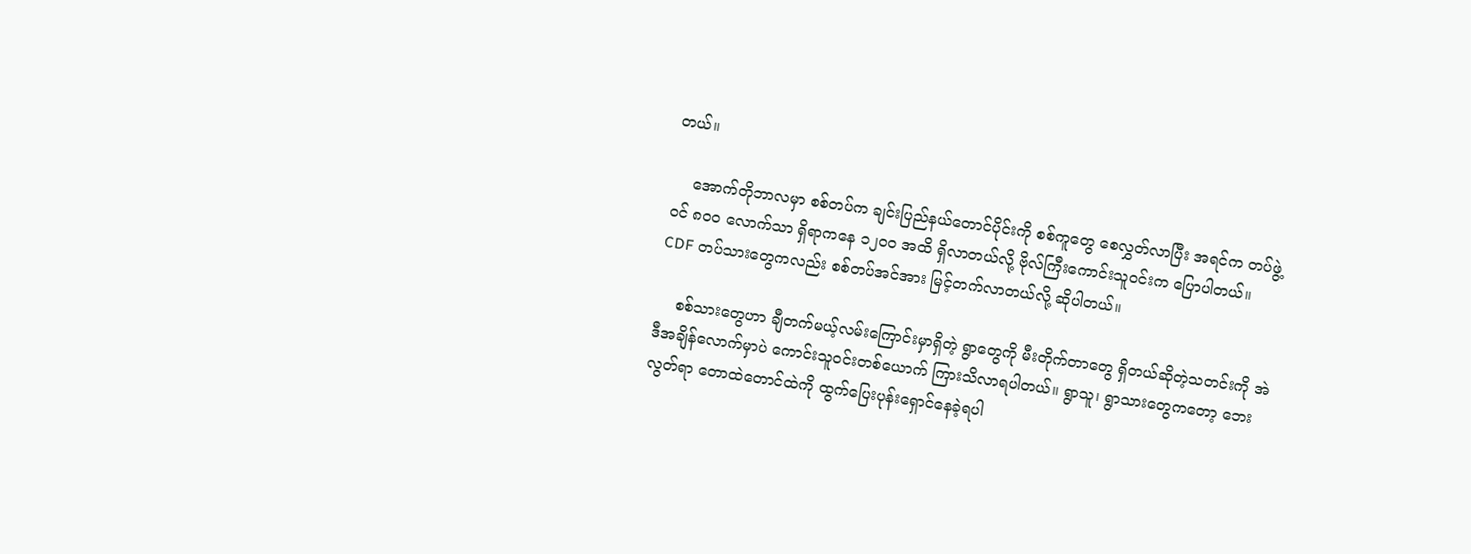တယ်။

    အောက်တိုဘာလမှာ စစ်တပ်က ချင်းပြည်နယ်တောင်ပိုင်းကို စစ်ကူတွေ စေလွှတ်လာပြီး အရင်က တပ်ဖွဲ့ဝင် ၈၀၀ လောက်သာ ရှိရာကနေ ၁၂၀၀ အထိ ရှိလာတယ်လို့ ဗိုလ်ကြီးကောင်းသူဝင်းက ပြောပါတယ်။ CDF တပ်သားတွေကလည်း စစ်တပ်အင်အား မြင့်တက်လာတယ်လို့ ဆိုပါတယ်။

    စစ်သားတွေဟာ ချီတက်မယ့်လမ်းကြောင်းမှာရှိတဲ့ ရွာတွေကို မီးတိုက်တာတွေ ရှိတယ်ဆိုတဲ့သတင်းကို အဲဒီအချိန်လောက်မှာပဲ ကောင်းသူဝင်းတစ်ယောက် ကြားသိလာရပါတယ်။ ရွာသူ၊ ရွာသားတွေကတော့ ဘေးလွတ်ရာ တောထဲတောင်ထဲကို ထွက်ပြေးပုန်းရှောင်နေခဲ့ရပါ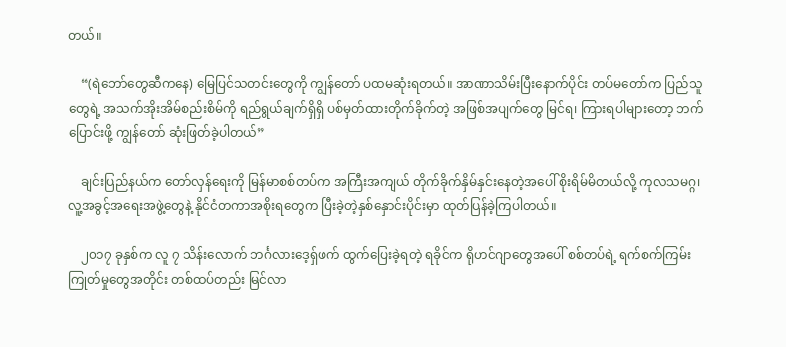တယ်။

    “(ရဲဘော်တွေဆီကနေ) မြေပြင်သတင်းတွေကို ကျွန်တော် ပထမဆုံးရတယ်။ အာဏာသိမ်းပြီးနောက်ပိုင်း တပ်မတော်က ပြည်သူတွေရဲ့ အသက်အိုးအိမ်စည်းစိမ်ကို ရည်ရွယ်ချက်ရှိရှိ ပစ်မှတ်ထားတိုက်ခိုက်တဲ့ အဖြစ်အပျက်တွေ မြင်ရ၊ ကြားရပါများတော့ ဘက်ပြောင်းဖို့ ကျွန်တော် ဆုံးဖြတ်ခဲ့ပါတယ်”

    ချင်းပြည်နယ်က တော်လှန်ရေးကို မြန်မာစစ်တပ်က အကြီးအကျယ် တိုက်ခိုက်နှိမ်နှင်းနေတဲ့အပေါ် စိုးရိမ်မိတယ်လို့ ကုလသမဂ္ဂ၊ လူ့အခွင့်အရေးအဖွဲ့တွေနဲ့ နိုင်ငံတကာအစိုးရတွေက ပြီးခဲ့တဲ့နှစ်နှောင်းပိုင်းမှာ ထုတ်ပြန်ခဲ့ကြပါတယ်။

    ၂၀၁၇ ခုနှစ်က လူ ၇ သိန်းလောက် ဘင်္ဂလားဒေ့ရှ်ဖက် ထွက်ပြေးခဲ့ရတဲ့ ရခိုင်က ရိုဟင်ဂျာတွေအပေါ် စစ်တပ်ရဲ့ ရက်စက်ကြမ်းကြုတ်မှုတွေအတိုင်း တစ်ထပ်တည်း မြင်လာ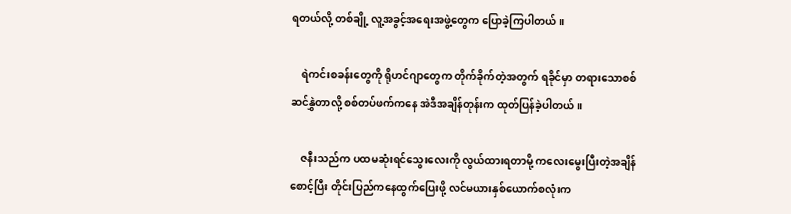ရတယ်လို့ တစ်ချို့ လူ့အခွင့်အရေးအဖွဲ့တွေက ပြောခဲ့ကြပါတယ်။

    ရဲကင်းစခန်းတွေကို ရိုဟင်ဂျာတွေက တိုက်ခိုက်တဲ့အတွက် ရခိုင်မှာ တရားသောစစ် ဆင်နွှဲတာလို့ စစ်တပ်ဖက်ကနေ အဲဒီအချိန်တုန်းက ထုတ်ပြန်ခဲ့ပါတယ်။

    ဇနီးသည်က ပထမဆုံးရင်သွေးလေးကို လွယ်ထားရတာမို့ ကလေးမွေးပြီးတဲ့အချိန်စောင့်ပြီး တိုင်းပြည်ကနေထွက်ပြေးဖို့ လင်မယားနှစ်ယောက်စလုံးက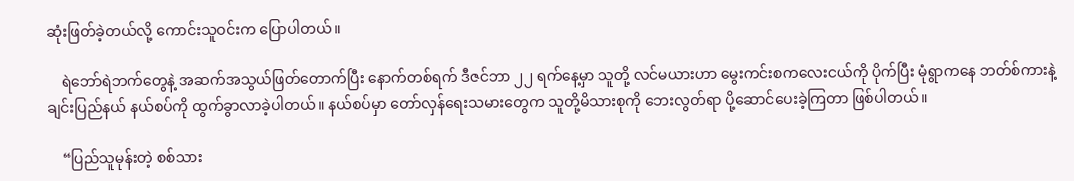ဆုံးဖြတ်ခဲ့တယ်လို့ ကောင်းသူဝင်းက ပြောပါတယ်။

    ရဲဘော်ရဲဘက်တွေနဲ့ အဆက်အသွယ်ဖြတ်တောက်ပြီး နောက်တစ်ရက် ဒီဇင်ဘာ ၂၂ ရက်နေ့မှာ သူတို့ လင်မယားဟာ မွေးကင်းစကလေးငယ်ကို ပိုက်ပြီး မုံရွာကနေ ဘတ်စ်ကားနဲ့ ချင်းပြည်နယ် နယ်စပ်ကို ထွက်ခွာလာခဲ့ပါတယ်။ နယ်စပ်မှာ တော်လှန်ရေးသမားတွေက သူတို့မိသားစုကို ဘေးလွတ်ရာ ပို့ဆောင်ပေးခဲ့ကြတာ ဖြစ်ပါတယ်။

    “ပြည်သူမုန်းတဲ့ စစ်သား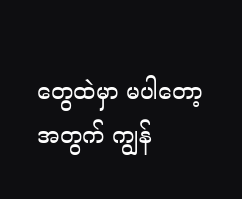တွေထဲမှာ မပါတော့အတွက် ကျွန်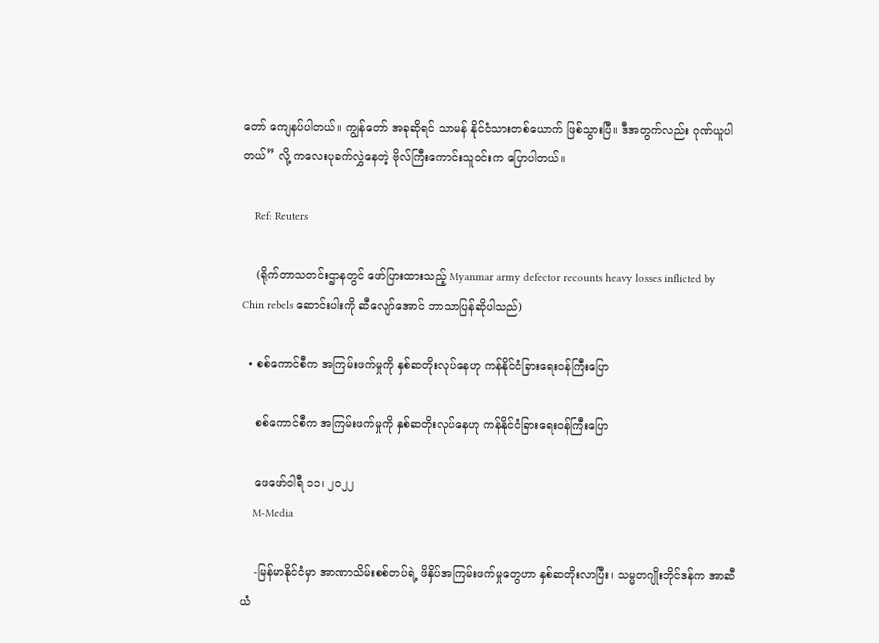တော် ကျေနပ်ပါတယ်။ ကျွန်တော် အခုဆိုရင် သာမန် နိုင်ငံသားတစ်ယောက် ဖြစ်သွားပြီ။ ဒီအတွက်လည်း ဂုဏ်ယူပါတယ်” လို့ ကလေးပုခက်လွှဲနေတဲ့ ဗိုလ်ကြီးကောင်းသူဝင်းက ပြောပါတယ်။

    Ref: Reuters

    (ရိုက်တာသတင်းဌာနတွင် ဖော်ပြားထားသည့် Myanmar army defector recounts heavy losses inflicted by Chin rebels ဆောင်းပါးကို ဆီလျော်အောင် ဘာသာပြန်ဆိုပါသည်)

  • စစ်ကောင်စီက အကြမ်းဖက်မှုကို နှစ်ဆတိုးလုပ်နေဟု ကန်နိုင်ငံခြားရေးဝန်ကြီးပြော

    စစ်ကောင်စီက အကြမ်းဖက်မှုကို နှစ်ဆတိုးလုပ်နေဟု ကန်နိုင်ငံခြားရေးဝန်ကြီးပြော

    ဖေဖော်ဝါရီ ၁၁၊ ၂၀၂၂
    M-Media

    -မြန်မာနိုင်ငံမှာ အာဏာသိမ်းစစ်တပ်ရဲ့ ဖိနှိပ်အကြမ်းဖက်မှုတွေဟာ နှစ်ဆတိုးလာပြီး၊ သမ္မတဂျိုးဘိုင်ဒန်က အာဆီယံ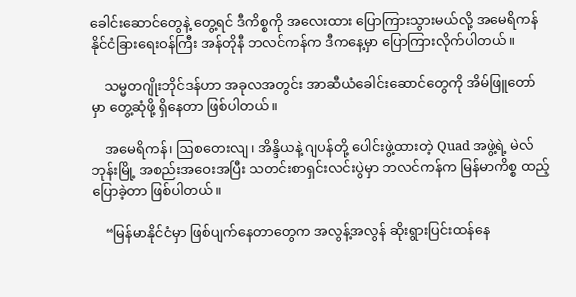ခေါင်းဆောင်တွေနဲ့ တွေ့ရင် ဒီကိစ္စကို အလေးထား ပြောကြားသွားမယ်လို့ အမေရိကန် နိုင်ငံခြားရေးဝန်ကြီး အန်တိုနီ ဘလင်ကန်က ဒီကနေ့မှာ ပြောကြားလိုက်ပါတယ်။

    သမ္မတဂျိုးဘိုင်ဒန်ဟာ အခုလအတွင်း အာဆီယံခေါင်းဆောင်တွေကို အိမ်ဖြူတော်မှာ တွေ့ဆုံဖို့ ရှိနေတာ ဖြစ်ပါတယ်။

    အမေရိကန်၊ ဩစတေးလျ၊ အိန္ဒိယနဲ့ ဂျပန်တို့ ပေါင်းဖွဲ့ထားတဲ့ Quad အဖွဲ့ရဲ့ မဲလ်ဘုန်းမြို့ အစည်းအဝေးအပြီး သတင်းစာရှင်းလင်းပွဲမှာ ဘလင်ကန်က မြန်မာကိစ္စ ထည့်ပြောခဲ့တာ ဖြစ်ပါတယ်။

    “မြန်မာနိုင်ငံမှာ ဖြစ်ပျက်နေတာတွေက အလွန့်အလွန် ဆိုးရွားပြင်းထန်နေ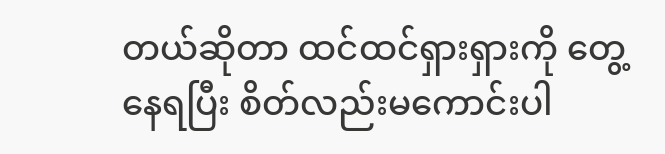တယ်ဆိုတာ ထင်ထင်ရှားရှားကို တွေ့နေရပြီး စိတ်လည်းမကောင်းပါ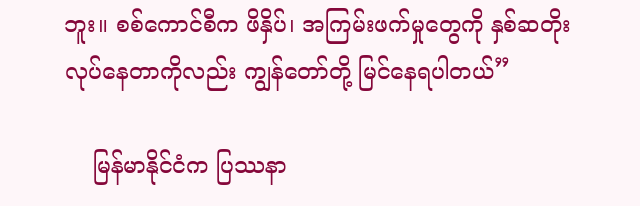ဘူး။ စစ်ကောင်စီက ဖိနှိပ်၊ အကြမ်းဖက်မှုတွေကို နှစ်ဆတိုး လုပ်နေတာကိုလည်း ကျွန်တော်တို့ မြင်နေရပါတယ်”

    မြန်မာနိုင်ငံက ပြဿနာ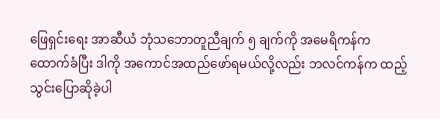ဖြေရှင်းရေး အာဆီယံ ဘုံသဘောတူညီချက် ၅ ချက်ကို အမေရိကန်က ထောက်ခံပြီး ဒါကို အကောင်အထည်ဖော်ရမယ်လို့လည်း ဘလင်ကန်က ထည့်သွင်းပြောဆိုခဲ့ပါ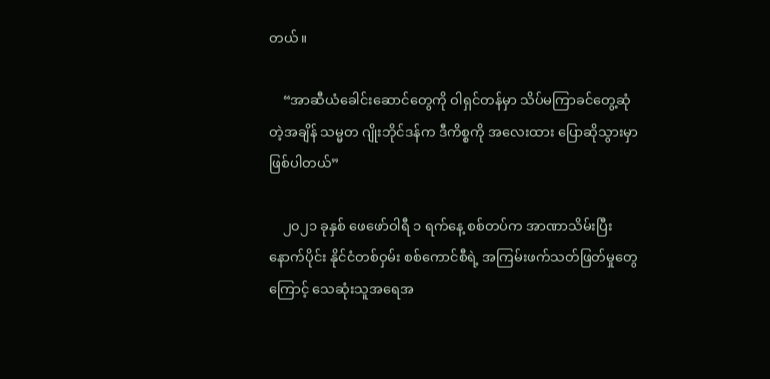တယ်။

    “အာဆီယံခေါင်းဆောင်တွေကို ဝါရှင်တန်မှာ သိပ်မကြာခင်တွေ့ဆုံတဲ့အချိန် သမ္မတ ဂျိုးဘိုင်ဒန်က ဒီကိစ္စကို အလေးထား ပြောဆိုသွားမှာ ဖြစ်ပါတယ်”

    ၂၀၂၁ ခုနှစ် ဖေဖော်ဝါရီ ၁ ရက်နေ့ စစ်တပ်က အာဏာသိမ်းပြီးနောက်ပိုင်း နိုင်ငံတစ်ဝှမ်း စစ်ကောင်စီရဲ့ အကြမ်းဖက်သတ်ဖြတ်မှုတွေကြောင့် သေဆုံးသူအရေအ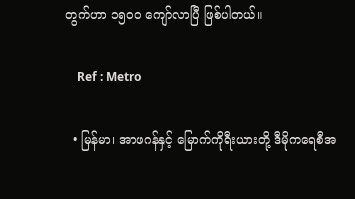တွက်ဟာ ၁၅၀၀ ကျော်လာပြီ ဖြစ်ပါတယ်။

    Ref : Metro

  • မြန်မာ၊ အာဖဂန်နှင့် မြောက်ကိုရီးယားတို့ ဒီမိုကရေစီအ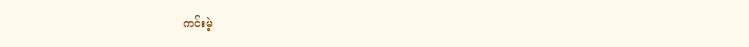ကင်းမဲ့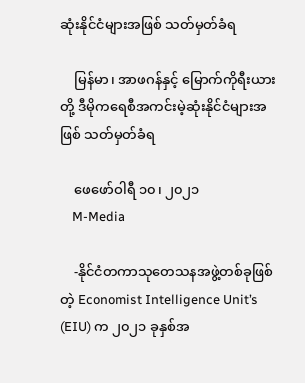ဆုံးနိုင်ငံများအဖြစ် သတ်မှတ်ခံရ

    မြန်မာ၊ အာဖဂန်နှင့် မြောက်ကိုရီးယားတို့ ဒီမိုကရေစီအကင်းမဲ့ဆုံးနိုင်ငံများအဖြစ် သတ်မှတ်ခံရ

    ဖေဖော်ဝါရီ ၁၀၊ ၂၀၂၁
    M-Media

    -နိုင်ငံတကာသုတေသနအဖွဲ့တစ်ခုဖြစ်တဲ့ Economist Intelligence Unit’s (EIU) က ၂၀၂၁ ခုနှစ်အ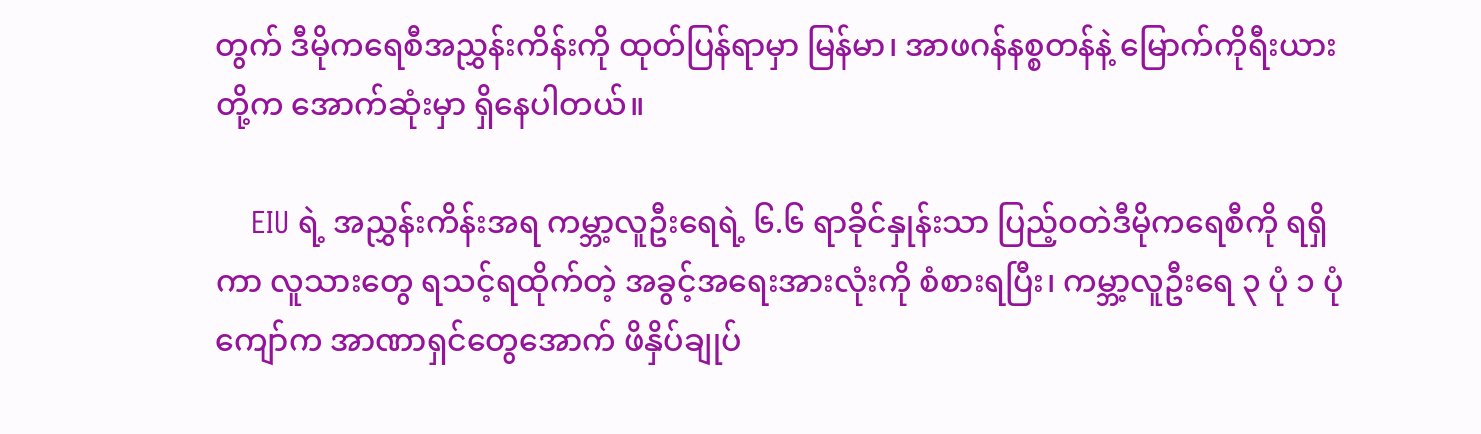တွက် ဒီမိုကရေစီအညွှန်းကိန်းကို ထုတ်ပြန်ရာမှာ မြန်မာ၊ အာဖဂန်နစ္စတန်နဲ့ မြောက်ကိုရီးယားတို့က အောက်ဆုံးမှာ ရှိနေပါတယ်။

    EIU ရဲ့ အညွှန်းကိန်းအရ ကမ္ဘာ့လူဦးရေရဲ့ ၆.၆ ရာခိုင်နှုန်းသာ ပြည့်၀တဲဒီမိုကရေစီကို ရရှိကာ လူသားတွေ ရသင့်ရထိုက်တဲ့ အခွင့်အရေးအားလုံးကို စံစားရပြီး၊ ကမ္ဘာ့လူဦးရေ ၃ ပုံ ၁ ပုံကျော်က အာဏာရှင်တွေအောက် ဖိနှိပ်ချုပ်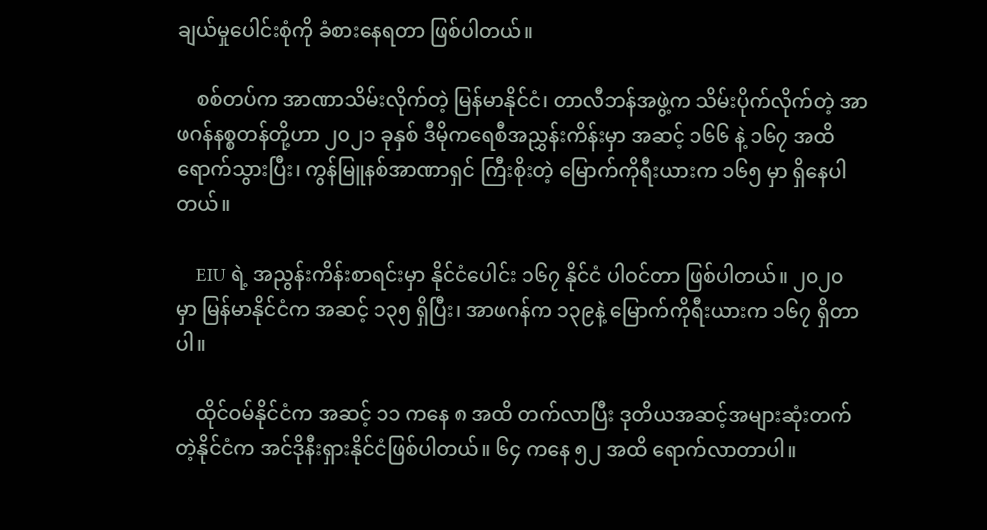ချယ်မှုပေါင်းစုံကို ခံစားနေရတာ ဖြစ်ပါတယ်။

    စစ်တပ်က အာဏာသိမ်းလိုက်တဲ့ မြန်မာနိုင်ငံ၊ တာလီဘန်အဖွဲ့က သိမ်းပိုက်လိုက်တဲ့ အာဖဂန်နစ္စတန်တို့ဟာ ၂၀၂၁ ခုနှစ် ဒီမိုကရေစီအညွှန်းကိန်းမှာ အဆင့် ၁၆၆ နဲ့ ၁၆၇ အထိရောက်သွားပြီး၊ ကွန်မြူနစ်အာဏာရှင် ကြီးစိုးတဲ့ မြောက်ကိုရီးယားက ၁၆၅ မှာ ရှိနေပါတယ်။

    EIU ရဲ့ အညွန်းကိန်းစာရင်းမှာ နိုင်ငံပေါင်း ၁၆၇ နိုင်ငံ ပါဝင်တာ ဖြစ်ပါတယ်။ ၂၀၂၀ မှာ မြန်မာနိုင်ငံက အဆင့် ၁၃၅ ရှိပြီး၊ အာဖဂန်က ၁၃၉နဲ့ မြောက်ကိုရီးယားက ၁၆၇ ရှိတာပါ။

    ထိုင်ဝမ်နိုင်ငံက အဆင့် ၁၁ ကနေ ၈ အထိ တက်လာပြီး ဒုတိယအဆင့်အများဆုံးတက်တဲ့နိုင်ငံက အင်ဒိုနီးရှားနိုင်ငံဖြစ်ပါတယ်။ ၆၄ ကနေ ၅၂ အထိ ရောက်လာတာပါ။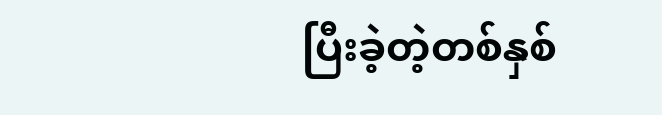ပြီးခဲ့တဲ့တစ်နှစ်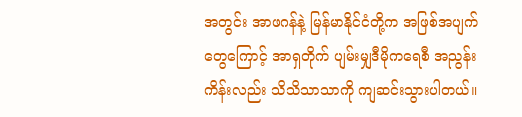အတွင်း အာဖဂန်နဲ့ မြန်မာနိုင်ငံတို့က အဖြစ်အပျက်တွေကြောင့် အာရှတိုက် ပျမ်းမျှဒီမိုကရေစီ အညွန်းကိန်းလည်း သိသိသာသာကို ကျဆင်းသွားပါတယ်။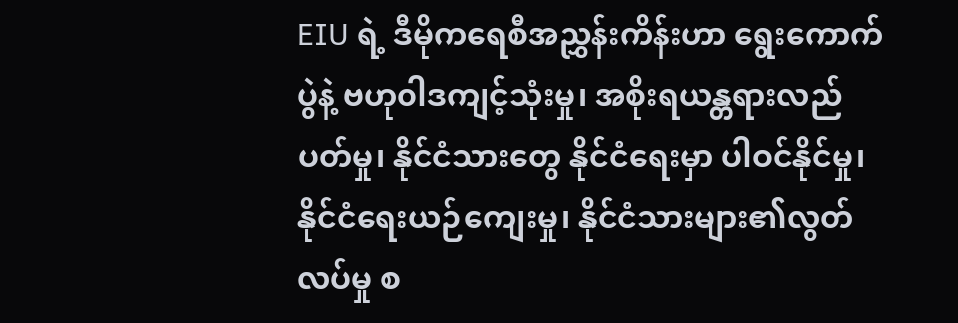EIU ရဲ့ ဒီမိုကရေစီအညွှန်းကိန်းဟာ ရွေးကောက်ပွဲနဲ့ ဗဟု၀ါဒကျင့်သုံးမှု၊ အစိုးရယန္တရားလည်ပတ်မှု၊ နိုင်ငံသားတွေ နိုင်ငံရေးမှာ ပါဝင်နိုင်မှု၊ နိုင်ငံရေးယဉ်ကျေးမှု၊ နိုင်ငံသားများ၏လွတ်လပ်မှု စ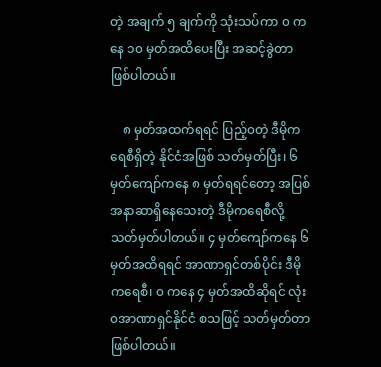တဲ့ အချက် ၅ ချက်ကို သုံးသပ်ကာ ၀ ကနေ ၁၀ မှတ်အထိပေးပြီး အဆင့်ခွဲတာဖြစ်ပါတယ်။

    ၈ မှတ်အထက်ရရင် ပြည့်၀တဲ့ ဒီမိုကရေစီရှိတဲ့ နိုင်ငံအဖြစ် သတ်မှတ်ပြီး၊ ၆ မှတ်ကျော်ကနေ ၈ မှတ်ရရင်တော့ အပြစ်အနာဆာရှိနေသေးတဲ့ ဒီမိုကရေစီလို့ သတ်မှတ်ပါတယ်။ ၄ မှတ်ကျော်ကနေ ၆ မှတ်အထိရရင် အာဏာရှင်တစ်ပိုင်း ဒီမိုကရေစီ၊ ၀ ကနေ ၄ မှတ်အထိဆိုရင် လုံး၀အာဏာရှင်နိုင်ငံ စသဖြင့် သတ်မှတ်တာ ဖြစ်ပါတယ်။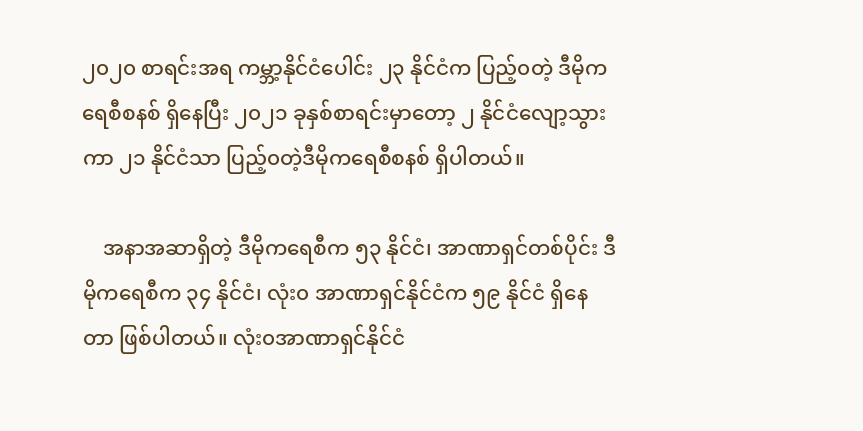၂၀၂၀ စာရင်းအရ ကမ္ဘာ့နိုင်ငံပေါင်း ၂၃ နိုင်ငံက ပြည့်၀တဲ့ ဒီမိုကရေစီစနစ် ရှိနေပြီး ၂၀၂၁ ခုနှစ်စာရင်းမှာတော့ ၂ နိုင်ငံလျော့သွားကာ ၂၁ နိုင်ငံသာ ပြည့်၀တဲ့ဒီမိုကရေစီစနစ် ရှိပါတယ်။

    အနာအဆာရှိတဲ့ ဒီမိုကရေစီက ၅၃ နိုင်ငံ၊ အာဏာရှင်တစ်ပိုင်း ဒီမိုကရေစီက ၃၄ နိုင်ငံ၊ လုံး၀ အာဏာရှင်နိုင်ငံက ၅၉ နိုင်ငံ ရှိနေတာ ဖြစ်ပါတယ်။ လုံး၀အာဏာရှင်နိုင်ငံ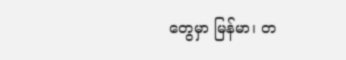တွေမှာ မြန်မာ၊ တ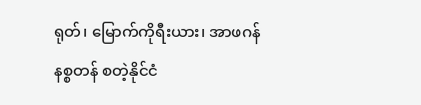ရုတ်၊ မြောက်ကိုရီးယား၊ အာဖဂန်နစ္စတန် စတဲ့နိုင်ငံ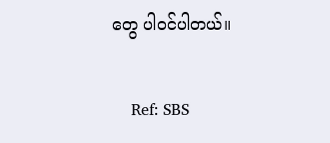တွေ ပါဝင်ပါတယ်။

    Ref: SBS